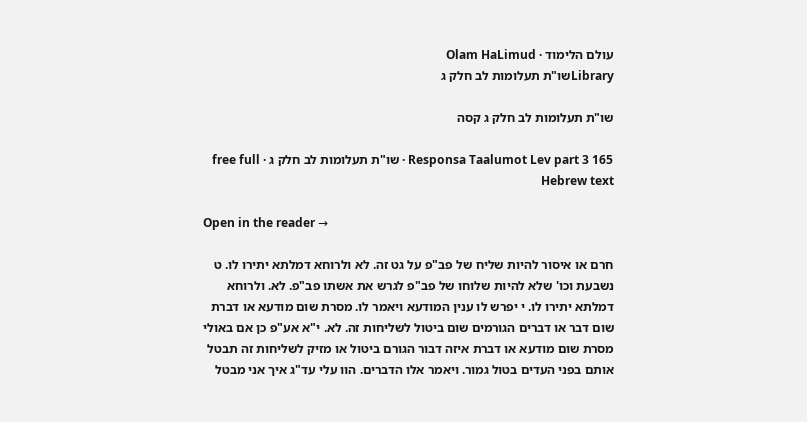עולם הלימוד · Olam HaLimud
Libraryשו"ת תעלומות לב חלק ג

שו"ת תעלומות לב חלק ג קסה

Responsa Taalumot Lev part 3 165 · שו"ת תעלומות לב חלק ג · free full Hebrew text

Open in the reader →

חרם או איסור להיות שליח של פב"פ על גט זה. לא ולרוחא דמלתא יתירו לו. ט נשבעת וכו' שלא להיות שלוחו של פב"פ לגרש את אשתו פב"פ. לא. ולרוחא דמלתא יתירו לו. י יפרש לו ענין המודעא ויאמר לו. מסרת שום מודעא או דברת שום דבר או דברים הגורמים שום ביטול לשליחות זה. לא. י"א אע"פ כן אם באולי מסרת שום מודעא או דברת איזה דבור הגורם ביטול או מזיק לשליחות זה תבטל אותם בפני העדים בטול גמור. ויאמר אלו הדברים. הוו עלי עד"ג איך אני מבטל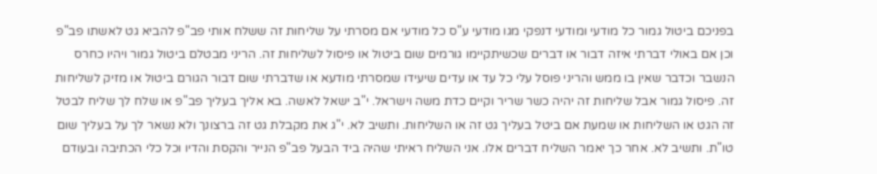בפניכם ביטול גמור כל מודעי ומודעי דנפקי מגו מודעי ע"ס כל מודעי אם מסרתי על שליחות זה ששלח אותי פב"פ להביא גט לאשתו פב"פ וכן אם באולי דברתי איזה דבור או דברים שכשיתקיימו גורמים שום ביטול או פיסול לשליחות זה. הריני מבטלם ביטול גמור ויהיו כחרס הנשבר וכדבר שאין בו ממש והריני פוסל עלי כל עד או עדים שיעידו שמסרתי מודעא או שדברתי שום דבור הגורם ביטול או מזיק לשליחות זה. פיסול גמור אבל שליחות זה יהיה כשר שריר וקיים כדת משה וישראל. י"ב ישאל לאשה. בא אליך בעליך פב"פ או שלח לך שליח לבטל זה הגט או השליחות או שמעת אם ביטל בעליך גט זה או השליחות. ותשיב לא. י"ג את מקבלת גט זה ברצונך ולא נשאר לך על בעליך שום טו"ת. ותשיב לא. אחר כך יאמר השליח דברים אלו. אני השליח ראיתי שהיה ביד הבעל פב"פ הנייר והקסת והדיו וכל כלי הכתיבה ובעודם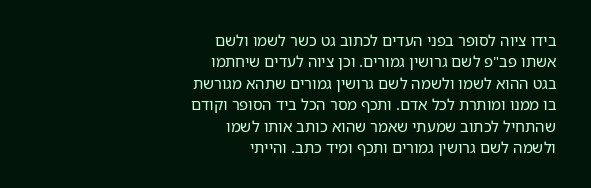בידו ציוה לסופר בפני העדים לכתוב גט כשר לשמו ולשם אשתו פב"פ לשם גרושין גמורים. וכן ציוה לעדים שיחתמו בגט ההוא לשמו ולשמה לשם גרושין גמורים שתהא מגורשת בו ממנו ומותרת לכל אדם. ותכף מסר הכל ביד הסופר וקודם שהתחיל לכתוב שמעתי שאמר שהוא כותב אותו לשמו ולשמה לשם גרושין גמורים ותכף ומיד כתב. והייתי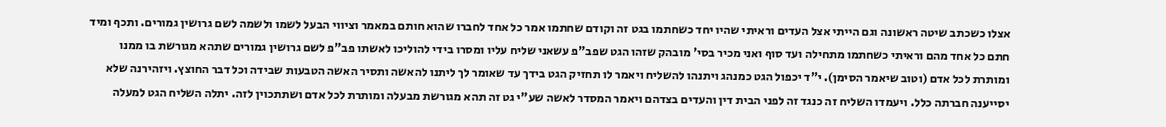אצלו כשכתב שיטה ראשונה וגם הייתי אצל העדים וראיתי שהיו יחד כשחתמו בגט זה וקודם שחתמו אמר כל אחד לחברו שהוא חותם במאמר וציווי הבעל לשמו ולשמה לשם גרושין גמורים. ותכף ומיד חתם כל אחד מהם וראיתי כשחתמו מתחילה ועד סוף ואני מכיר בסי' מובהק שזהו הגט שפב"פ עשאני שליח עליו ומסרו בידי להוליכו לאשתו פב"פ לשם גרושין גמורים שתהא מגורשת בו ממנו ומותרת לכל אדם (וטוב שיאמר הסימן). י"ד יכפול הגט כמנהג ויתנהו להשליח ויאמר לו תחזיק הגט בידך עד שאומר לך ליתנו להאשה ותסיר האשה הטבעות שבידה וכל דבר החוצץ. ויזהירנה שלא יסייענה חברתה כלל. ויעמדו השליח זה כנגד זה לפני הבית דין והעדים בצדהם ויאמר המסדר לאשה שע"י גט זה תהא מגורשת מבעלה ומותרת לכל אדם ושתתכוין לזה. יתלה השליח הגט למעלה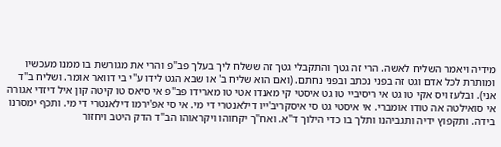מידיה ויאמר השליח לאשה. הרי זה גטך והתקבלי גטך זה ששלח ליך בעלך פב"פ והרי את מגורשת בו ממנו מעכשיו ומותרת לכל אדם וגט זה בפני נכתב ובפני נחתם. (ואם הוא שליח ב' או שבא הגט לידו ע"י בי דוואר אומר. ושליח ב"ד אני). ובלעז ויס אקי טו גט אי ריסיביי טו גט איסטי קי מאנדו אטי טו מארידו פב"פ אי סיאס טו קיטה קון איל דיזדי אגורה אי סואילטה אה טודו אומברי. אי איסטי גט סי איסקריב'ייו דילאנטרי די מי. אי סי אפ'ירמו דילאנטרי די מי. ותכף ימסרנו בידה. ותקפוץ ידיה ותגביהנו ותלך בו כדי הילוך ד"א. ואח"ך יקחוהו ויקראוהו הב"ד הדק היטב ויחזור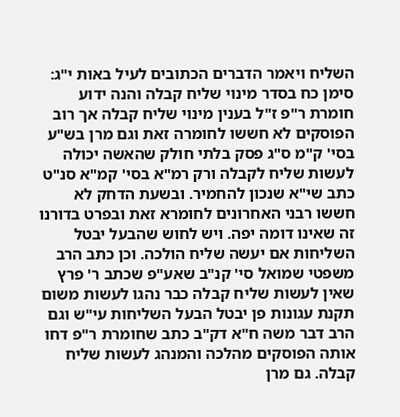השליח ויאמר הדברים הכתובים לעיל באות י"ג: סימן כח בסדר מינוי שליח קבלה והנה ידוע חומרת ר"פ ז"ל בענין מינוי שליח קבלה אך רוב הפוסקים לא חששו לחומרה זאת וגם מרן בש"ע בסי' ק"מ ס"ג פסק בלתי חולק שהאשה יכולה לעשות שליח לקבלה ורק רמ"א בסי' קמ"א סנ"ט כתב שי"א שנכון להחמיר. ובשעת הדחק לא חששו רבני האחרונים לחומרא זאת ובפרט בדורנו זה שאינו דומה יפה. ויש לחוש שהבעל יבטל השליחות אם יעשה שליח הולכה. וכן כתב הרב משפטי שמואל סי' קנ"ב שאע"פ שכתב ר' פרץ שאין לעשות שליח קבלה כבר נהגו לעשות משום תקנת עגונות פן יבטל הבעל השליחות עי"ש וגם הרב דבר משה ח"א דק"ב כתב שחומרת ר"פ דחו אותה הפוסקים מהלכה והמנהג לעשות שליח קבלה. גם מרן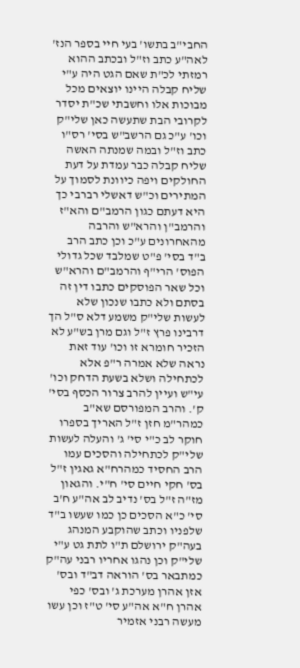החבי"ב בתשו' בעי חיי בספר הנז' לאה"ע כתב וז"ל ובכתב ההוא רמזתי לכ"ת שאם הגט היה ע"י שליח קבלה היינו יוצאים מכל מבוכות אלו וחשבתי שכ"ת יסדר לקרובי הבת שתעשה כאן שלי"ק וכו' ע"כ גם הרשב"ש בסי' רס"ו כתב וז"ל ובמה שמנתה האשה שליח קבלה כבר עמדת על דעת החולקים ויפה כיוונת לסמוך על המתירים וכ"ש דאשלי רברבי כך היא דעתם כגון הרמב"ם והא"ז והרמב"ן והרא"ש והרבה מהאחרונים ע"כ וכן כתב הרב ב"ד בסי' פ"ט שמלבד שכל גדולי הפוס' הרי"ף והרמב"ם והרא"ש וכל שאר הפוסקים כתבו דין זה בסתם ולא כתבו שנכון שלא לעשות שלי"ק משמע דלא ס"ל הך דרבינו פרץ ז"ל וגם מרן בש"ע לא הזכיר חומרא זו וכו' עוד זאת נראה שלא אמרה ר"פ אלא לכתחילה ושלא בשעת הדחק וכו' עי"ש ועיין להרב צרור הכסף בסי' ק'. והרב המפורסם שא"ב כמהר"מ חזן ז"ל האריך בספרו חוקר לב כ"י סי' ג' והעלה לעשות שלי"ק לכתחילה והסכים עמו הרב החסיד כמהרח"א גאגין ז"ל בס' חקי חיים סי' ח"י. והגאון מז"ה ז"ל בס' נדיב לב אה"ע ח'ב סי' כ"א הסכים כן כמו שעשו ב"ד שלפניו וכתב שהוקבע המנהג בעה"ק ירושלם ת"ו לתת גט ע"י שלי"ק וכן נהגו אחריו רבני עה"ק כמתבאר בס' הוראה דב"ד ובס' אזן אהרן מערכת ג' ובס' כפי אהרן ח"א אה"ע סי' ט"ז וכן עשו מעשה רבני אזמיר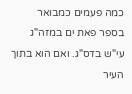כמה פעמים כמבואר בספר פאת ים במזה"ג עי"ש בדס"ג. ואם הוא בתוך העיר